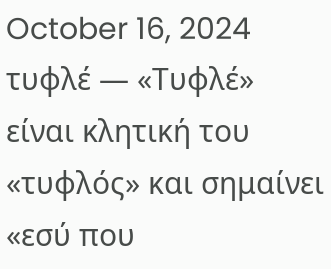October 16, 2024
τυφλέ — «Τυφλέ» είναι κλητική του «τυφλός» και σημαίνει «εσύ που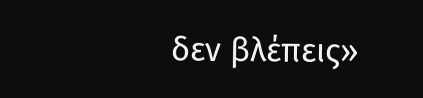δεν βλέπεις»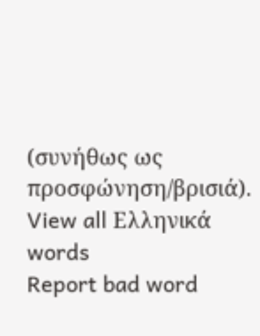(συνήθως ως προσφώνηση/βρισιά).
View all Ελληνικά words
Report bad word